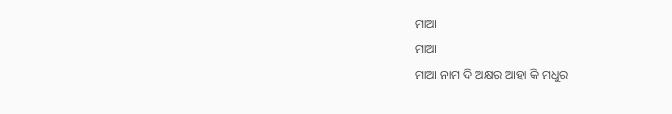ମାଆ
ମାଆ
ମାଆ ନାମ ଦି ଅକ୍ଷର ଆହା କି ମଧୁର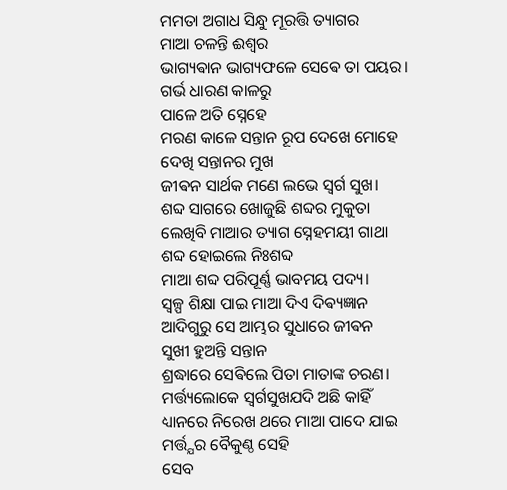ମମତା ଅଗାଧ ସିନ୍ଧୁ ମୂରତ୍ତି ତ୍ୟାଗର
ମାଆ ଚଳନ୍ତି ଈଶ୍ବର
ଭାଗ୍ୟଵାନ ଭାଗ୍ୟଫଳେ ସେଵେ ତା ପୟର।
ଗର୍ଭ ଧାରଣ କାଳରୁ
ପାଳେ ଅତି ସ୍ନେହେ
ମରଣ କାଳେ ସନ୍ତାନ ରୂପ ଦେଖେ ମୋହେ
ଦେଖି ସନ୍ତାନର ମୁଖ
ଜୀଵନ ସାର୍ଥକ ମଣେ ଲଭେ ସ୍ବର୍ଗ ସୁଖ।
ଶବ୍ଦ ସାଗରେ ଖୋଜୁଛି ଶବ୍ଦର ମୁକୁତା
ଲେଖିବି ମାଆର ତ୍ୟାଗ ସ୍ନେହମୟୀ ଗାଥା
ଶବ୍ଦ ହୋଇଲେ ନିଃଶବ୍ଦ
ମାଆ ଶବ୍ଦ ପରିପୂର୍ଣ୍ଣ ଭାବମୟ ପଦ୍ୟ।
ସ୍ବଳ୍ପ ଶିକ୍ଷା ପାଇ ମାଆ ଦିଏ ଦିଵ୍ୟଜ୍ଞାନ
ଆଦିଗୁରୁ ସେ ଆମ୍ଭର ସୁଧାରେ ଜୀଵନ
ସୁଖୀ ହୁଅନ୍ତି ସନ୍ତାନ
ଶ୍ରଦ୍ଧାରେ ସେଵିଲେ ପିତା ମାତାଙ୍କ ଚରଣ।
ମର୍ତ୍ତ୍ୟଲୋକେ ସ୍ବର୍ଗସୁଖଯଦି ଅଛି କାହିଁ
ଧ୍ୟାନରେ ନିରେଖ ଥରେ ମାଆ ପାଦେ ଯାଇ
ମର୍ତ୍ତ୍ଯର ବୈକୁଣ୍ଠ ସେହି
ସେବ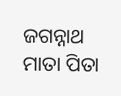ଜଗନ୍ନାଥ ମାତା ପିତା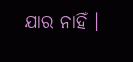ଯାର ନାହିଁ ।